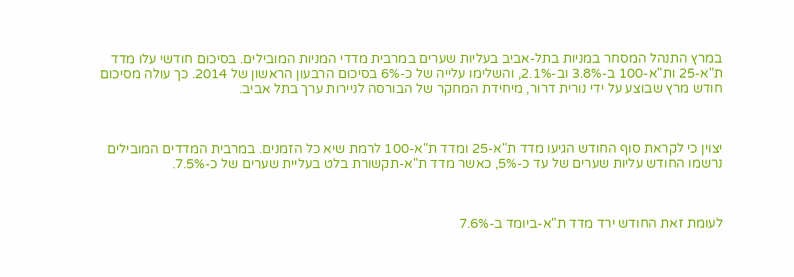במרץ התנהל המסחר במניות בתל-אביב בעליות שערים במרבית מדדי המניות המובילים. בסיכום חודשי עלו מדד ת"א-25 ות"א-100 ב-3.8% וב-2.1%, והשלימו עלייה של כ-6% בסיכום הרבעון הראשון של 2014. כך עולה מסיכום חודש מרץ שבוצע על ידי נורית דרור, מיחידת המחקר של הבורסה לניירות ערך בתל אביב.



יצוין כי לקראת סוף החודש הגיעו מדד ת"א-25 ומדד ת"א-100 לרמת שיא כל הזמנים. במרבית המדדים המובילים נרשמו החודש עליות שערים של עד כ-5%, כאשר מדד ת"א-תקשורת בלט בעליית שערים של כ-7.5%.



לעומת זאת החודש ירד מדד ת"א-ביומד ב-7.6%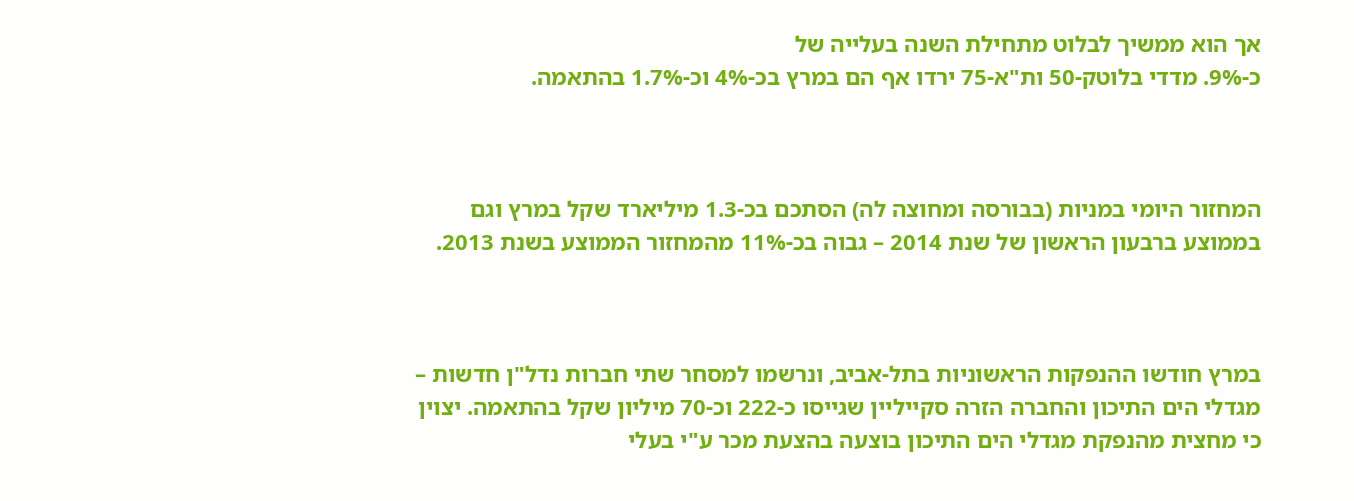אך הוא ממשיך לבלוט מתחילת השנה בעלייה של
כ-9%. מדדי בלוטק-50 ות"א-75 ירדו אף הם במרץ בכ-4% וכ-1.7% בהתאמה.



המחזור היומי במניות (בבורסה ומחוצה לה) הסתכם בכ-1.3 מיליארד שקל במרץ וגם בממוצע ברבעון הראשון של שנת 2014 – גבוה בכ-11% מהמחזור הממוצע בשנת 2013.



במרץ חודשו ההנפקות הראשוניות בתל-אביב, ונרשמו למסחר שתי חברות נדל"ן חדשות – מגדלי הים התיכון והחברה הזרה סקייליין שגייסו כ-222 וכ-70 מיליון שקל בהתאמה. יצוין כי מחצית מהנפקת מגדלי הים התיכון בוצעה בהצעת מכר ע"י בעלי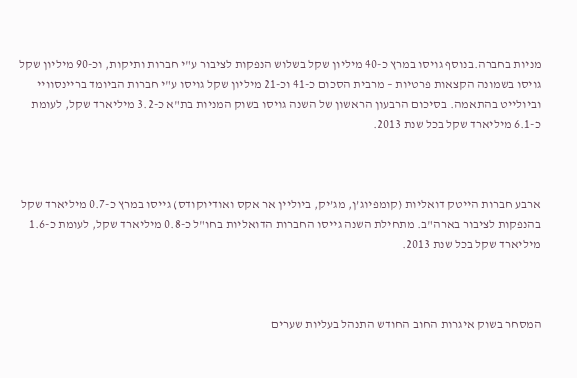מניות בחברה.בנוסף גויסו במרץ כ-40 מיליון שקל בשלוש הנפקות לציבור ע"י חברות ותיקות, וכ-90 מיליון שקל גויסו בשמונה הקצאות פרטיות – מרבית הסכום כ-41 וכ-21 מיליון שקל גויסו ע"י חברות הביומד בריינסוויי  וביולייט בהתאמה. בסיכום הרבעון הראשון של השנה גויסו בשוק המניות בת"א כ-3.2 מיליארד שקל, לעומת כ-6.1 מיליארד שקל בכל שנת 2013.



ארבע חברות הייטק דואליות (קומפיוג’ן, מג’יק, ביוליין אר אקס ואודיוקודס) גייסו במרץ כ-0.7 מיליארד שקל בהנפקות לציבור בארה"ב. מתחילת השנה גייסו החברות הדואליות בחו"ל כ-0.8 מיליארד שקל, לעומת כ-1.6 מיליארד שקל בכל שנת 2013.



המסחר בשוק איגרות החוב החודש התנהל בעליות שערים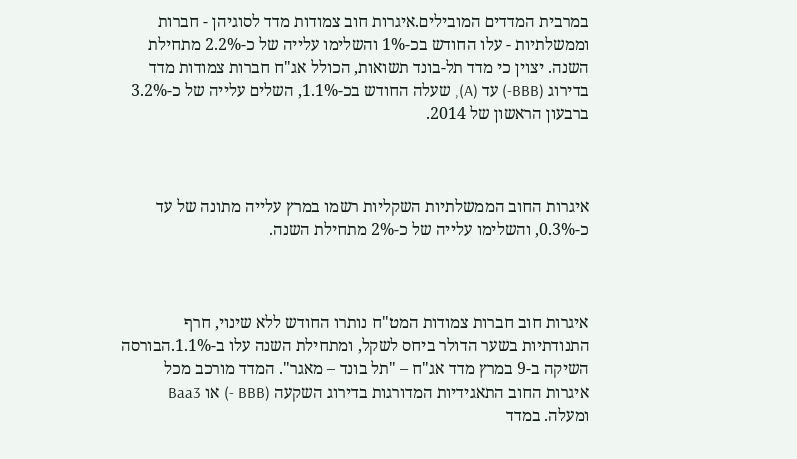במרבית המדדים המובילים.איגרות חוב צמודות מדד לסוגיהן - חברות וממשלתיות - עלו החודש בכ-1% והשלימו עלייה של כ-2.2% מתחילת השנה. יצוין כי מדד תל-בונד תשואות, הכולל אג"ח חברות צמודות מדד בדירוג (BBB-) עד (A), שעלה החודש בכ-1.1%, השלים עלייה של כ-3.2% ברבעון הראשון של 2014.



איגרות החוב הממשלתיות השקליות רשמו במרץ עלייה מתונה של עד כ-0.3%, והשלימו עלייה של כ-2% מתחילת השנה.



איגרות חוב חברות צמודות המט"ח נותרו החודש ללא שינוי, חרף התנודתיות בשער הדולר ביחס לשקל, ומתחילת השנה עלו ב-1.1%.הבורסה השיקה ב-9 במרץ מדד אג"ח – "תל בונד – מאגר". המדד מורכב מכל איגרות החוב התאגידיות המדורגות בדירוג השקעה (BBB -) או Baa3 ומעלה. במדד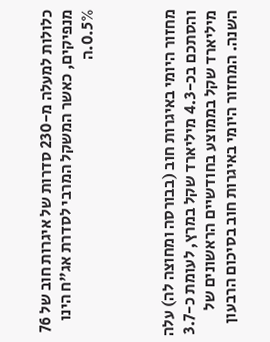כלולות למעלה מ-230 סדרות של איגרות חוב של 76 מנפיקים, כאשר המשקל המרבי לסדרת אג"ח הינו 0.5%.ה



מחזור היומי באיגרות חוב (בבורסה ומחוצה לה) עלה והסתכם בכ-4.3 מיליארד שקל במרץ, לעומת כ-3.7 מיליארד שקל בממוצע בחודשיים הראשונים של השנה. המחזור היומי באיגרות חוב בסיכום הרבעון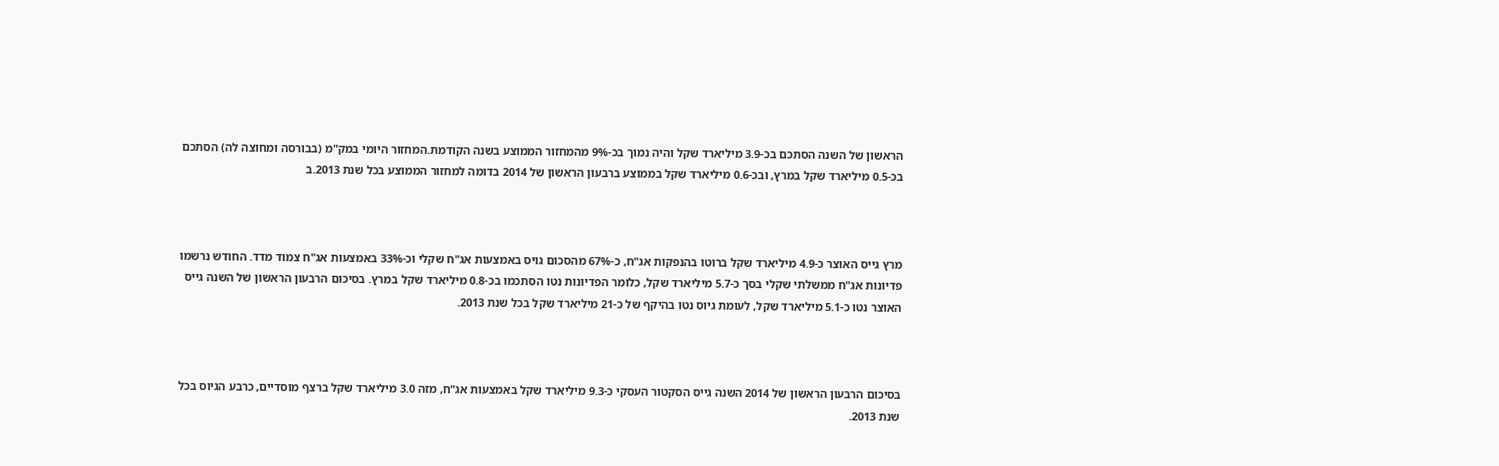הראשון של השנה הסתכם בכ-3.9 מיליארד שקל והיה נמוך בכ-9% מהמחזור הממוצע בשנה הקודמת.המחזור היומי במק"מ (בבורסה ומחוצה לה) הסתכם בכ-0.5 מיליארד שקל במרץ, ובכ-0.6 מיליארד שקל בממוצע ברבעון הראשון של 2014 בדומה למחזור הממוצע בכל שנת 2013.ב



מרץ גייס האוצר כ-4.9 מיליארד שקל ברוטו בהנפקות אג"ח, כ-67% מהסכום גויס באמצעות אג"ח שקלי וכ-33% באמצעות אג"ח צמוד מדד. החודש נרשמו פדיונות אג"ח ממשלתי שקלי בסך כ-5.7 מיליארד שקל, כלומר הפדיונות נטו הסתכמו בכ-0.8 מיליארד שקל במרץ. בסיכום הרבעון הראשון של השנה גייס האוצר נטו כ-5.1 מיליארד שקל, לעומת גיוס נטו בהיקף של כ-21 מיליארד שקל בכל שנת 2013.



בסיכום הרבעון הראשון של 2014 השנה גייס הסקטור העסקי כ-9.3 מיליארד שקל באמצעות אג"ח, מזה 3.0 מיליארד שקל ברצף מוסדיים, כרבע הגיוס בכל שנת 2013.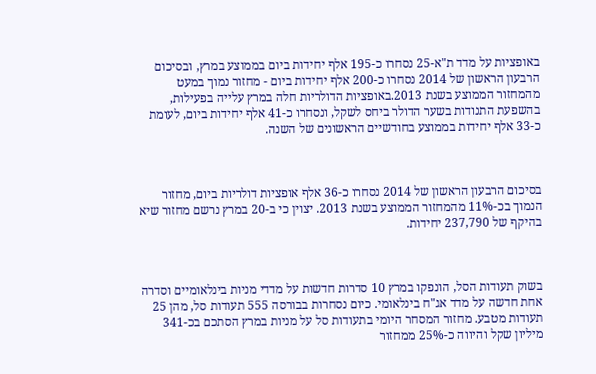באופציות על מדד ת"א-25 נסחרו כ-195 אלף יחידות ביום בממוצע במרץ, ובסיכום הרבעון הראשון של 2014 נסחרו כ-200 אלף יחידות ביום - מחזור נמוך במעט מהמחזור הממוצע בשנת 2013.באופציות הדולריות חלה במרץ עלייה בפעילות, בהשפעת התנודות בשער הדולר ביחס לשקל, ונסחרו כ-41 אלף יחידות ביום, לעומת כ-33 אלף יחידות בממוצע בחודשיים הראשונים של השנה.



בסיכום הרבעון הראשון של 2014 נסחרו כ-36 אלף אופציות דולריות ביום, מחזור הנמוך בכ-11% מהמחזור הממוצע בשנת 2013. יצוין כי ב-20 במרץ נרשם מחזור שיא בהיקף של 237,790 יחידות.



בשוק תעודות הסל, הונפקו במרץ 10 סדרות חדשות על מדדי מניות בינלאומיים וסדרה אחת חדשה על מדד אג"ח בינלאומי. כיום נסחרות בבורסה 555 תעודות סל, מהן 25 תעודות מטבע. מחזור המסחר היומי בתעודות סל על מניות במרץ הסתכם בכ-341 מיליון שקל והיווה כ-25% ממחזור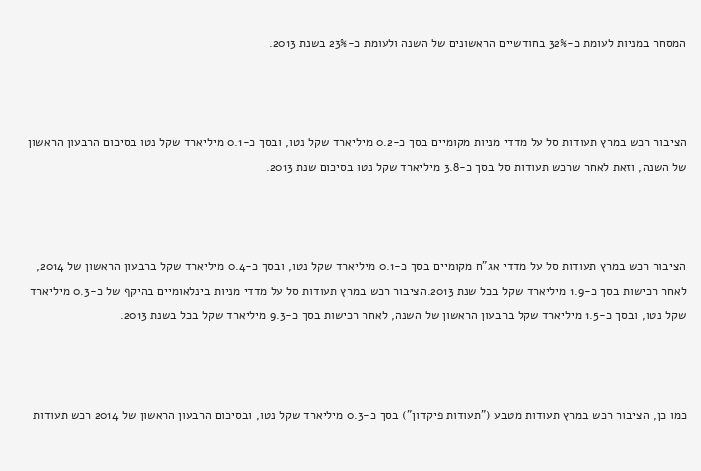המסחר במניות לעומת כ-32% בחודשיים הראשונים של השנה ולעומת כ-23% בשנת 2013.



הציבור רכש במרץ תעודות סל על מדדי מניות מקומיים בסך כ-0.2 מיליארד שקל נטו, ובסך כ-0.1 מיליארד שקל נטו בסיכום הרבעון הראשון של השנה, וזאת לאחר שרכש תעודות סל בסך כ-3.8 מיליארד שקל נטו בסיכום שנת 2013.



הציבור רכש במרץ תעודות סל על מדדי אג"ח מקומיים בסך כ-0.1 מיליארד שקל נטו, ובסך כ-0.4 מיליארד שקל ברבעון הראשון של 2014, לאחר רכישות בסך כ-1.9 מיליארד שקל בכל שנת 2013.הציבור רכש במרץ תעודות סל על מדדי מניות בינלאומיים בהיקף של כ-0.3 מיליארד שקל נטו, ובסך כ-1.5 מיליארד שקל ברבעון הראשון של השנה, לאחר רכישות בסך כ-9.3 מיליארד שקל בכל בשנת 2013.



כמו כן, הציבור רכש במרץ תעודות מטבע ("תעודות פיקדון") בסך כ-0.3 מיליארד שקל נטו, ובסיכום הרבעון הראשון של 2014 רכש תעודות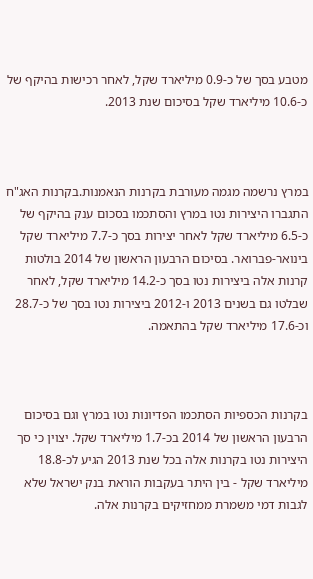מטבע בסך של כ-0.9 מיליארד שקל, לאחר רכישות בהיקף של כ-10.6 מיליארד שקל בסיכום שנת 2013.



במרץ נרשמה מגמה מעורבת בקרנות הנאמנות.בקרנות האג"ח התגברו היצירות נטו במרץ והסתכמו בסכום ענק בהיקף של כ-6.5 מיליארד שקל לאחר יצירות בסך כ-7.7 מיליארד שקל בינואר-פברואר. בסיכום הרבעון הראשון של 2014 בולטות קרנות אלה ביצירות נטו בסך כ-14.2 מיליארד שקל, לאחר שבלטו גם בשנים 2013 ו-2012 ביצירות נטו בסך של כ-28.7 וכ-17.6 מיליארד שקל בהתאמה.



בקרנות הכספיות הסתכמו הפדיונות נטו במרץ וגם בסיכום הרבעון הראשון של 2014 בכ-1.7 מיליארד שקל. יצוין כי סך היצירות נטו בקרנות אלה בכל שנת 2013 הגיע לכ-18.8 מיליארד שקל - בין היתר בעקבות הוראת בנק ישראל שלא לגבות דמי משמרת ממחזיקים בקרנות אלה.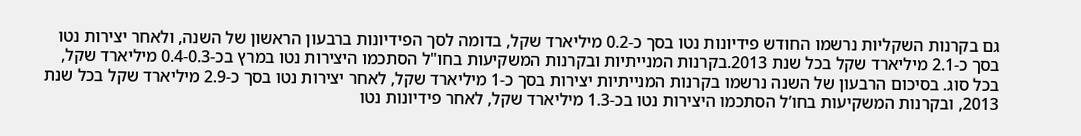גם בקרנות השקליות נרשמו החודש פידיונות נטו בסך כ-0.2 מיליארד שקל, בדומה לסך הפידיונות ברבעון הראשון של השנה, ולאחר יצירות נטו בסך כ-2.1 מיליארד שקל בכל שנת 2013.בקרנות המנייתיות ובקרנות המשקיעות בחו"ל הסתכמו היצירות נטו במרץ בכ-0.4-0.3 מיליארד שקל, בכל סוג. בסיכום הרבעון של השנה נרשמו בקרנות המנייתיות יצירות בסך כ-1 מיליארד שקל, לאחר יצירות נטו בסך כ-2.9 מיליארד שקל בכל שנת 2013, ובקרנות המשקיעות בחו’ל הסתכמו היצירות נטו בכ-1.3 מיליארד שקל, לאחר פידיונות נטו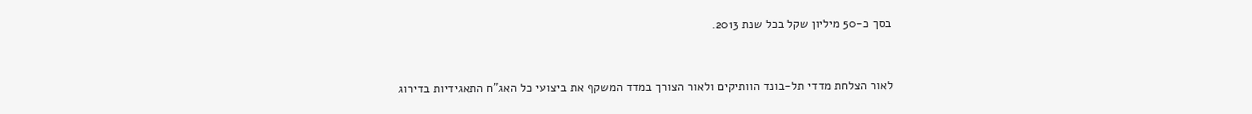בסך כ-50 מיליון שקל בכל שנת 2013.



לאור הצלחת מדדי תל-בונד הוותיקים ולאור הצורך במדד המשקף את ביצועי כל האג"ח התאגידיות בדירוג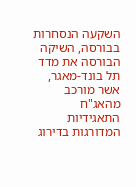השקעה הנסחרות בבורסה, השיקה הבורסה את מדד תל בונד-מאגר, אשר מורכב מהאג"ח התאגידיות המדורגות בדירוג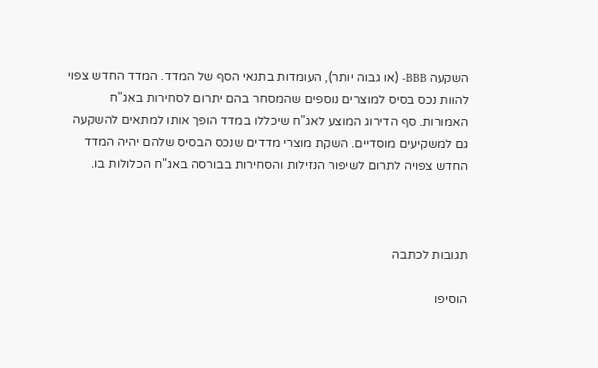השקעה BBB- (או גבוה יותר), העומדות בתנאי הסף של המדד. המדד החדש צפוי להוות נכס בסיס למוצרים נוספים שהמסחר בהם יתרום לסחירות באג"ח האמורות. סף הדירוג המוצע לאג"ח שיכללו במדד הופך אותו למתאים להשקעה גם למשקיעים מוסדיים. השקת מוצרי מדדים שנכס הבסיס שלהם יהיה המדד החדש צפויה לתרום לשיפור הנזילות והסחירות בבורסה באג"ח הכלולות בו.



תגובות לכתבה

הוסיפו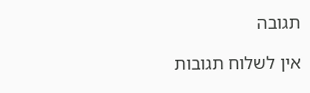תגובה

אין לשלוח תגובות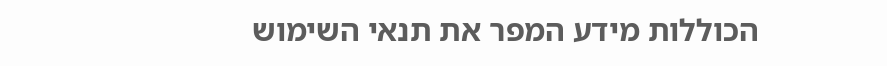הכוללות מידע המפר את תנאי השימוש